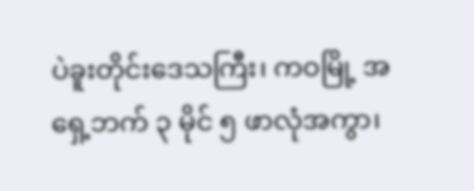ပဲခူးတိုင်းဒေသကြီး၊ ကဝမြို့ အရှေ့ဘက် ၃ မိုင် ၅ ဖာလုံအကွာ၊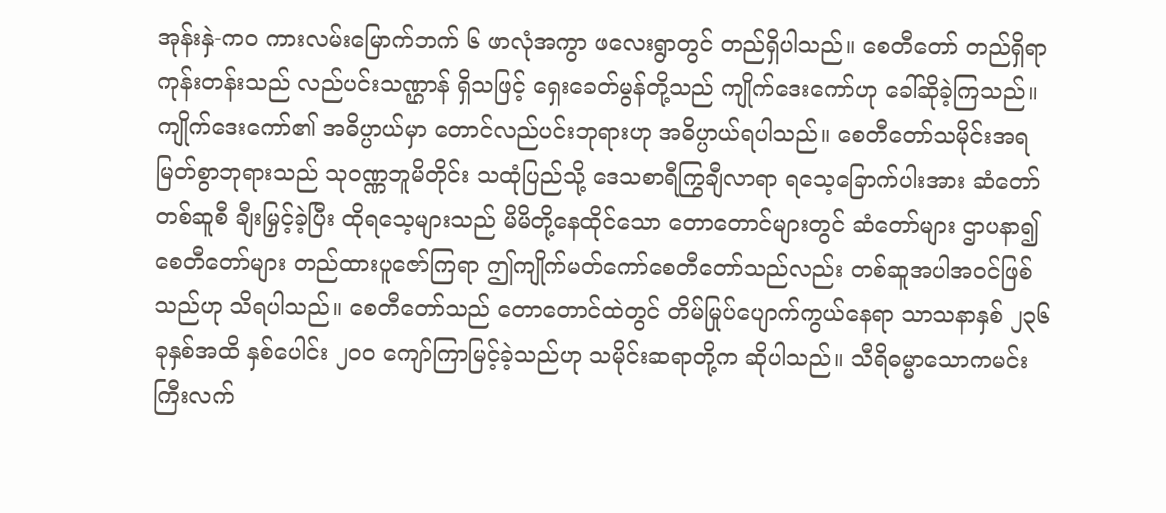အုန်းနှဲ-ကဝ ကားလမ်းမြောက်ဘက် ၆ ဖာလုံအကွာ ဖလေးရွာတွင် တည်ရှိပါသည်။ စေတီတော် တည်ရှိရာ ကုန်းတန်းသည် လည်ပင်းသဏ္ဌာန် ရှိသဖြင့် ရှေးခေတ်မွန်တို့သည် ကျိုက်ဒေးကော်ဟု ခေါ်ဆိုခဲ့ကြသည်။ ကျိုက်ဒေးကော်၏ အဓိပ္ပာယ်မှာ တောင်လည်ပင်းဘုရားဟု အဓိပ္ပာယ်ရပါသည်။ စေတီတော်သမိုင်းအရ မြတ်စွာဘုရားသည် သုဝဏ္ဏဘူမိတိုင်း သထုံပြည်သို့ ဒေသစာရီကြွချီလာရာ ရသေ့ခြောက်ပါးအား ဆံတော်တစ်ဆူစီ ချီးမြှင့်ခဲ့ပြီး ထိုရသေ့များသည် မိမိတို့နေထိုင်သော တောတောင်များတွင် ဆံတော်များ ဌာပနာ၍ စေတီတော်များ တည်ထားပူဇော်ကြရာ ဤကျိုက်မတ်ကော်စေတီတော်သည်လည်း တစ်ဆူအပါအဝင်ဖြစ်သည်ဟု သိရပါသည်။ စေတီတော်သည် တောတောင်ထဲတွင် တိမ်မြုပ်ပျောက်ကွယ်နေရာ သာသနာနှစ် ၂၃၆ ခုနှစ်အထိ နှစ်ပေါင်း ၂ဝဝ ကျော်ကြာမြင့်ခဲ့သည်ဟု သမိုင်းဆရာတို့က ဆိုပါသည်။ သီရိဓမ္မာသောကမင်းကြီးလက်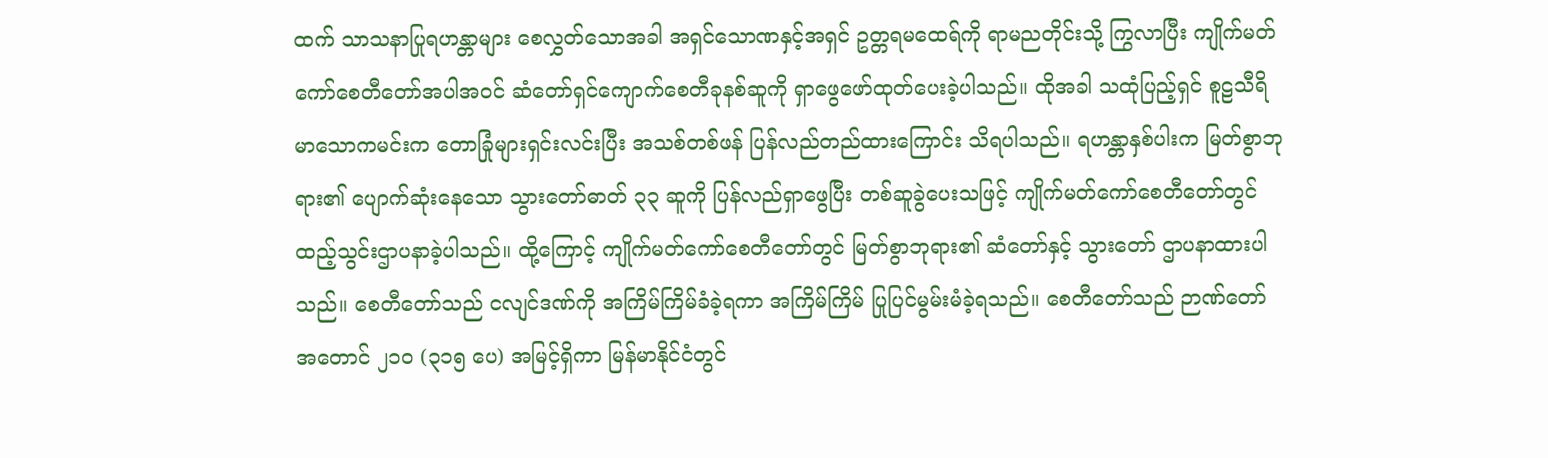ထက် သာသနာပြုရဟန္တာများ စေလွှတ်သောအခါ အရှင်သောဏနှင့်အရှင် ဥတ္တရမထေရ်ကို ရာမညတိုင်းသို့ ကြွလာပြီး ကျိုက်မတ်ကော်စေတီတော်အပါအဝင် ဆံတော်ရှင်ကျောက်စေတီခုနစ်ဆူကို ရှာဖွေဖော်ထုတ်ပေးခဲ့ပါသည်။ ထိုအခါ သထုံပြည့်ရှင် စူဠသီရိမာသောကမင်းက တောခြုံများရှင်းလင်းပြီး အသစ်တစ်ဖန် ပြန်လည်တည်ထားကြောင်း သိရပါသည်။ ရဟန္တာနှစ်ပါးက မြတ်စွာဘုရား၏ ပျောက်ဆုံးနေသော သွားတော်ဓာတ် ၃၃ ဆူကို ပြန်လည်ရှာဖွေပြီး တစ်ဆူခွဲပေးသဖြင့် ကျိုက်မတ်ကော်စေတီတော်တွင် ထည့်သွင်းဌာပနာခဲ့ပါသည်။ ထို့ကြောင့် ကျိုက်မတ်ကော်စေတီတော်တွင် မြတ်စွာဘုရား၏ ဆံတော်နှင့် သွားတော် ဌာပနာထားပါသည်။ စေတီတော်သည် ငလျင်ဒဏ်ကို အကြိမ်ကြိမ်ခံခဲ့ရကာ အကြိမ်ကြိမ် ပြုပြင်မွမ်းမံခဲ့ရသည်။ စေတီတော်သည် ဉာဏ်တော် အတောင် ၂၁၀ (၃၁၅ ပေ) အမြင့်ရှိကာ မြန်မာနိုင်ငံတွင်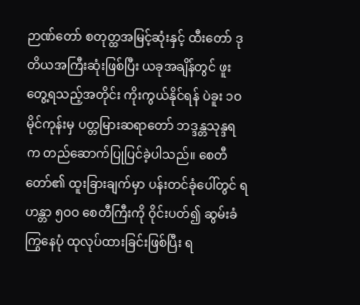ဉာဏ်တော် စတုတ္ထအမြင့်ဆုံးနှင့် ထီးတော် ဒုတိယအကြီးဆုံးဖြစ်ပြီး ယခုအချိန်တွင် ဖူးတွေ့ရသည့်အတိုင်း ကိုးကွယ်နိုင်ရန် ပဲခူး ၁ဝ မိုင်ကုန်းမှ ပတ္တမြားဆရာတော် ဘဒ္ဒန္တသုန္ဒရက တည်ဆောက်ပြုပြင်ခဲ့ပါသည်။ စေတီတော်၏ ထူးခြားချက်မှာ ပန်းတင်ခုံပေါ်တွင် ရဟန္တာ ၅ဝဝ စေတီကြီးကို ဝိုင်းပတ်၍ ဆွမ်းခံကြွနေပုံ ထုလုပ်ထားခြင်းဖြစ်ပြီး ရ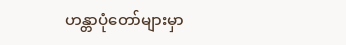ဟန္တာပုံတော်များမှာ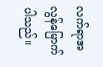လက်ရာအလွန်မြောက်ပါသည်။